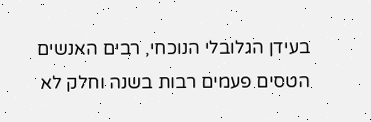בעידן הגלובלי הנוכחי, רבים האנשים הטסים פעמים רבות בשנה וחלק לא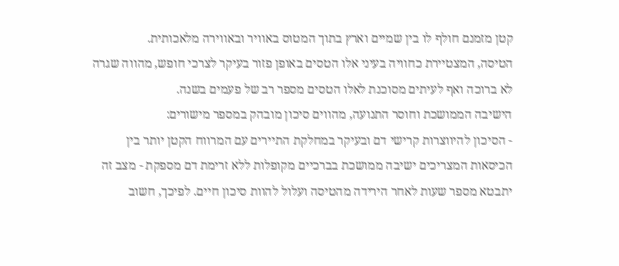קטן מזמנם חולף לו בין שמיים וארץ בתוך המטוס באוויר ובאווירה מלאכותית.
הטיסה, המצטיירת כחוויה בעיני אלו הטסים באופן פזור בעיקר לצרכי חופש, מהווה שגרה לא ברוכה ואף לעיתים מסוכנת לאלו הטסים מספר רב של פעמים בשנה.
הישיבה הממושכת וחוסר התנועה, מהווים סיכון מובהק במספר מישורים:
- הסיכון להיווצרות קרישי דם ובעיקר במחלקת התיירים עם המרווח הקטן יותר בין הכיסאות המצריכים ישיבה ממושכת בברכיים מקופלות ללא זרימת דם מספקת - מצב זה יתבטא מספר שעות לאחר הירידה מהטיסה ועלול להוות סיכון חיים. לפיכך, חשוב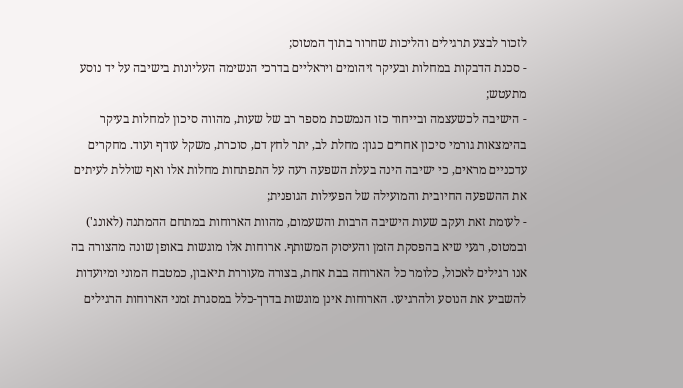לזכור לבצע תרגילים והליכות שחרור בתוך המטוס;
- סכנת הדבקות במחלות ובעיקר זיהומים ויראליים בדרכי הנשימה העליונות בישיבה על יד נוסע מתעטש;
- הישיבה לכשעצמה ובייחוד כזו הנמשכת מספר רב של שעות, מהווה סיכון למחלות בעיקר בהימצאות גורמי סיכון אחרים כגון: מחלת לב, יתר לחץ דם, סוכרת, משקל עודף ועוד. מחקרים עדכניים מראים, כי ישיבה הינה בעלת השפעה רעה על התפתחות מחלות אלו ואף שוללת לעיתים את ההשפעה החיובית והמועילה של הפעילות הגופנית;
- לעומת זאת ועקב שעות הישיבה הרבות והשעמום, מהוות הארוחות במתחם ההמתנה (לאונג') ובמטוס, רגעי שיא בהפסקת הזמן והעיסוק המשותף. ארוחות אלו מוגשות באופן שונה מהצורה בה אנו רגילים לאכול, כלומר כל הארוחה בבת אחת, בצורה מעוררת תיאבון, כמטבח המוני ומיועדות להשביע את הנוסע ולהרגיעו. הארוחות אינן מוגשות בדרך-כלל במסגרת זמני הארוחות הרגילים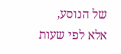של הנוסע, אלא לפי שעות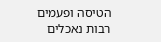הטיסה ופעמים רבות נאכלים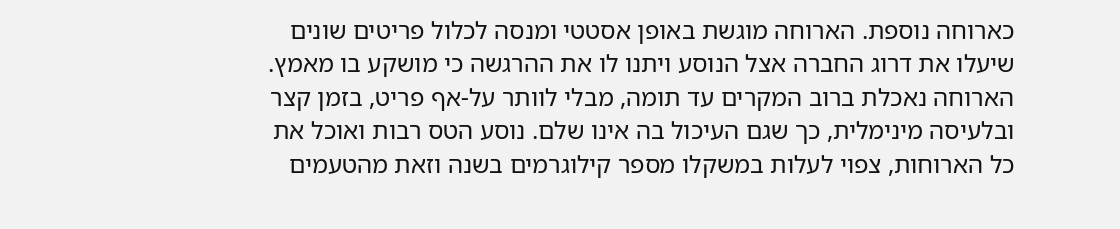כארוחה נוספת. הארוחה מוגשת באופן אסטטי ומנסה לכלול פריטים שונים שיעלו את דרוג החברה אצל הנוסע ויתנו לו את ההרגשה כי מושקע בו מאמץ. הארוחה נאכלת ברוב המקרים עד תומה, מבלי לוותר על-אף פריט, בזמן קצר ובלעיסה מינימלית, כך שגם העיכול בה אינו שלם. נוסע הטס רבות ואוכל את כל הארוחות, צפוי לעלות במשקלו מספר קילוגרמים בשנה וזאת מהטעמים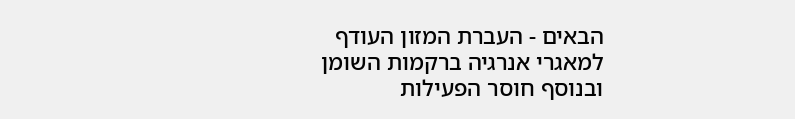הבאים - העברת המזון העודף למאגרי אנרגיה ברקמות השומן ובנוסף חוסר הפעילות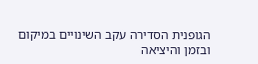הגופנית הסדירה עקב השינויים במיקום ובזמן והיציאה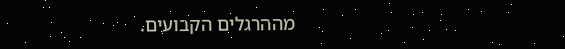מההרגלים הקבועים.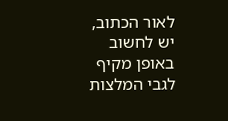לאור הכתוב, יש לחשוב באופן מקיף לגבי המלצות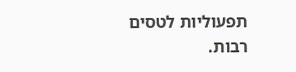תפעוליות לטסים רבות.